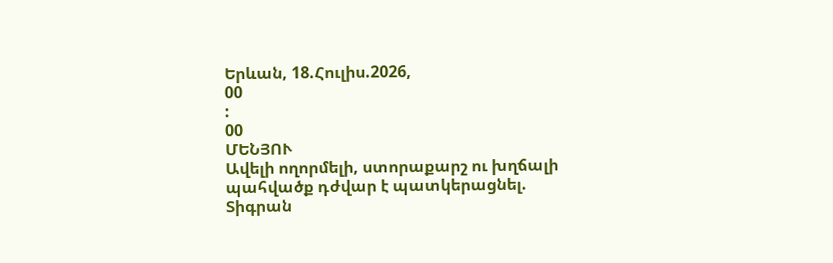Երևան, 18.Հուլիս.2026,
00
:
00
ՄԵՆՅՈՒ
Ավելի ողորմելի, ստորաքարշ ու խղճալի պահվածք դժվար է պատկերացնել. Տիգրան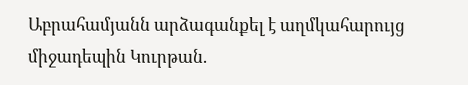Աբրահամյանն արձագանքել է աղմկահարույց միջադեպին Կուրթան.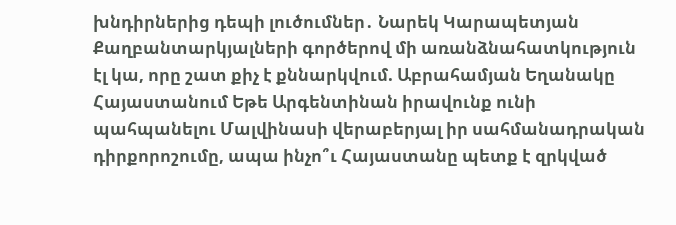խնդիրներից դեպի լուծումներ․ Նարեկ Կարապետյան Քաղբանտարկյալների գործերով մի առանձնահատկություն էլ կա, որը շատ քիչ է քննարկվում. Աբրահամյան Եղանակը Հայաստանում Եթե Արգենտինան իրավունք ունի պահպանելու Մալվինասի վերաբերյալ իր սահմանադրական դիրքորոշումը, ապա ինչո՞ւ Հայաստանը պետք է զրկված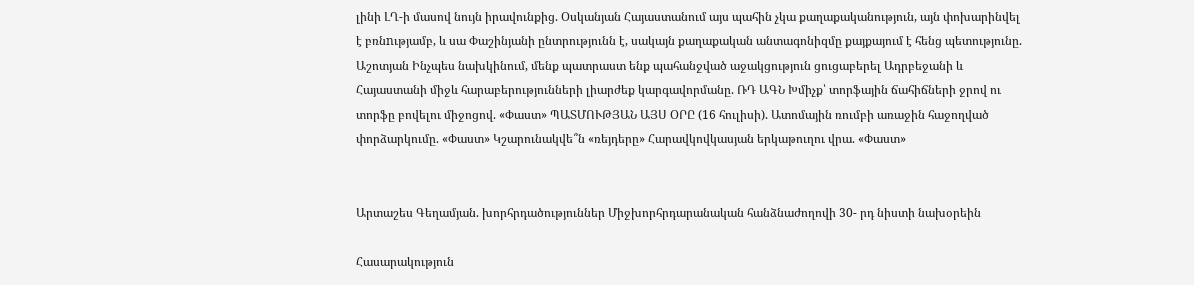լինի ԼՂ-ի մասով նույն իրավունքից. Օսկանյան Հայաստանում այս պահին չկա քաղաքականություն, այն փոխարինվել է բռնnւթյամբ, և սա Փաշինյանի ընտրությունն է, սակայն քաղաքական անտագոնիզմը քայքայում է հենց պետությունը. Աշոտյան Ինչպես նախկինում, մենք պատրաստ ենք պահանջված աջակցություն ցուցաբերել Ադրբեջանի և Հայաստանի միջև հարաբերությունների լիարժեք կարգավորմանը. ՌԴ ԱԳՆ Խմիչք՝ տորֆային ճահիճների ջրով ու տորֆը բովելու միջոցով. «Փաստ» ՊԱՏՄՈՒԹՅԱՆ ԱՅՍ ՕՐԸ (16 հուլիսի). Ատոմային ռումբի առաջին հաջողված փորձարկումը. «Փաստ» Կշարունակվե՞ն «ռեյդերը» Հարավկովկասյան երկաթուղու վրա. «Փաստ»


Արտաշես Գեղամյան. խորհրդածություններ Միջխորհրդարանական հանձնաժողովի 30- րդ նիստի նախօրեին

Հասարակություն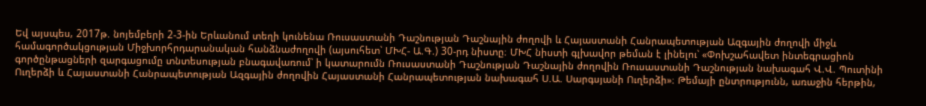Եվ այսպես, 2017թ. նոյեմբերի 2-3-ին Երևանում տեղի կունենա Ռուսաստանի Դաշնության Դաշնային ժողովի և Հայաստանի Հանրապետության Ազգային ժողովի միջև համագործակցության Միջխորհրդարանական հանձնաժողովի (այսուհետ՝ ՄԽՀ- Ա.Գ.) 30-րդ նիստը։ ՄԽՀ նիստի գլխավոր թեման է լինելու՝ «Փոխշահավետ ինտեգրացիոն գործընթացների զարգացումը տնտեսության բնագավառում՝ ի կատարումն Ռուսաստանի Դաշնության Դաշնային ժողովին Ռուսաստանի Դաշնության նախագահ Վ.Վ. Պուտինի Ուղերձի և Հայաստանի Հանրապետության Ազգային ժողովին Հայաստանի Հանրապետության նախագահ Ս.Ա. Սարգսյանի Ուղերձի»։ Թեմայի ընտրությունն, առաջին հերթին,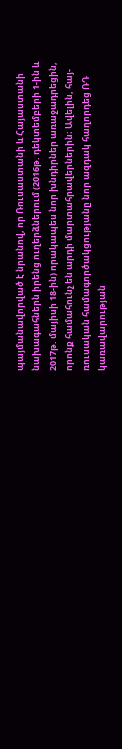պայմանավորված է նրանով, որ Ռուսաստանի և Հայաստանի նախագահներն իրենց ուղերձներում (2016թ. դեկտեմբերի 1-ին և 2017թ. մայիսի 18-ին) որակապես նոր խնդիրներ առաջադրեցին, որոնք համահունչ են արդի մարտահրավերներին։ Ավելին, հայ-ռուսական համագործակցությանը նոր ազդակ հաղորդեց ՌԴ կառավարության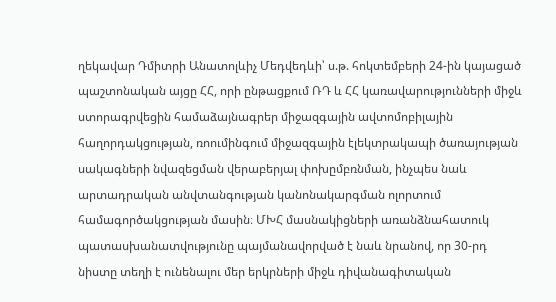ղեկավար Դմիտրի Անատոլևիչ Մեդվեդևի՝ ս.թ. հոկտեմբերի 24-ին կայացած պաշտոնական այցը ՀՀ, որի ընթացքում ՌԴ և ՀՀ կառավարությունների միջև ստորագրվեցին համաձայնագրեր միջազգային ավտոմոբիլային հաղորդակցության, ռոումինգում միջազգային էլեկտրակապի ծառայության սակագների նվազեցման վերաբերյալ փոխըմբռնման, ինչպես նաև արտադրական անվտանգության կանոնակարգման ոլորտում համագործակցության մասին։ ՄԽՀ մասնակիցների առանձնահատուկ պատասխանատվությունը պայմանավորված է նաև նրանով, որ 30-րդ նիստը տեղի է ունենալու մեր երկրների միջև դիվանագիտական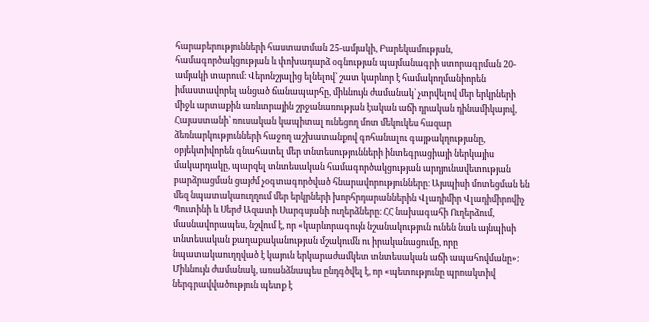հարաբերությունների հաստատման 25-ամյակի, Բարեկամության, համագործակցության և փոխադարձ օգնության պայմանագրի ստորագրման 20-ամյակի տարում։ Վերոնշյալից ելնելով՝ շատ կարևոր է համակողմանիորեն իմաստավորել անցած ճանապարհը, միևնույն ժամանակ՝ չտրվելով մեր երկրների միջև արտաքին առևտրային շրջանառության էական աճի դրական դինամիկայով, Հայաստանի՝ ռուսական կապիտալ ունեցող մոտ մեկուկես հազար ձեռնարկությունների հաջող աշխատանքով գոհանալու գայթակղությանը, օբյեկտիվորեն գնահատել մեր տնտեսությունների ինտեգրացիայի ներկայիս մակարդակը, պարզել տնտեսական համագործակցության արդյունավետության բարձրացման ցայժմ չօգտագործված հնարավորությունները։ Այսպիսի մոտեցման են մեզ նպատակաուղղում մեր երկրների խորհրդարաններին Վլադիմիր Վլադիմիրովիչ Պուտինի և Սերժ Ազատի Սարգսյանի ուղերձները։ ՀՀ նախագահի Ուղերձում, մասնավորապես, նշվում է, որ «կարևորագույն նշանակություն ունեն նաև այնպիսի տնտեսական քաղաքականության մշակումն ու իրականացումը, որը նպատակաուղղված է կայուն երկարաժամկետ տնտեսական աճի ապահովմանը»: Միևնույն ժամանակ, առանձնապես ընդգծվել է, որ «պետությունը պրոակտիվ ներգրավվածություն պետք է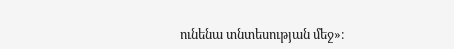ունենա տնտեսության մեջ»։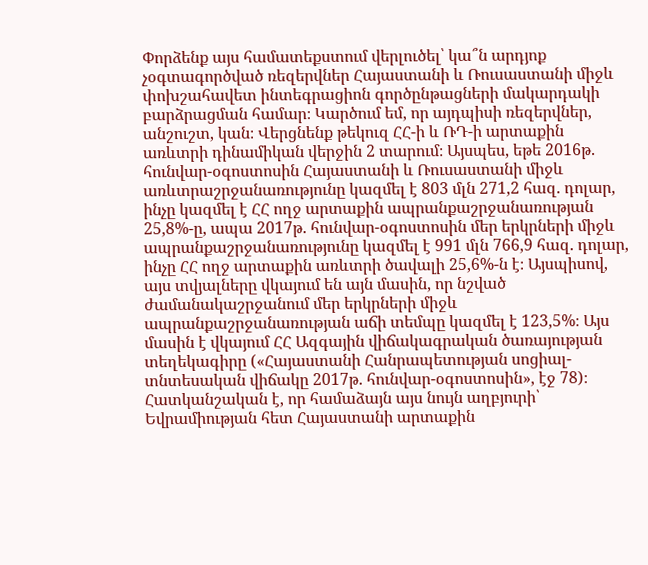Փորձենք այս համատեքստում վերլուծել՝ կա՞ն արդյոք չօգտագործված ռեզերվներ Հայաստանի և Ռուսաստանի միջև փոխշահավետ ինտեգրացիոն գործընթացների մակարդակի բարձրացման համար։ Կարծում եմ, որ այդպիսի ռեզերվներ, անշուշտ, կան։ Վերցնենք թեկուզ ՀՀ-ի և ՌԴ-ի արտաքին առևտրի դինամիկան վերջին 2 տարում։ Այսպես, եթե 2016թ. հունվար-օգոստոսին Հայաստանի և Ռուսաստանի միջև առևտրաշրջանառությունը կազմել է 803 մլն 271,2 հազ. դոլար, ինչը կազմել է ՀՀ ողջ արտաքին ապրանքաշրջանառության 25,8%-ը, ապա 2017թ. հունվար-օգոստոսին մեր երկրների միջև ապրանքաշրջանառությունը կազմել է 991 մլն 766,9 հազ. դոլար, ինչը ՀՀ ողջ արտաքին առևտրի ծավալի 25,6%-ն է։ Այսպիսով, այս տվյալները վկայում են այն մասին, որ նշված ժամանակաշրջանում մեր երկրների միջև ապրանքաշրջանառության աճի տեմպը կազմել է 123,5%։ Այս մասին է վկայում ՀՀ Ազգային վիճակագրական ծառայության տեղեկագիրը («Հայաստանի Հանրապետության սոցիալ-տնտեսական վիճակը 2017թ. հունվար-օգոստոսին», էջ 78)։ Հատկանշական է, որ համաձայն այս նույն աղբյուրի՝ Եվրամիության հետ Հայաստանի արտաքին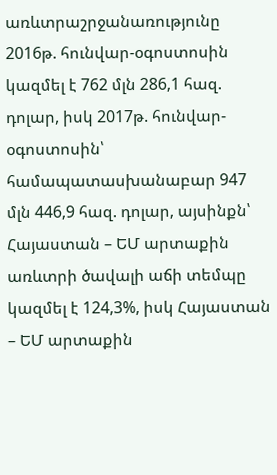առևտրաշրջանառությունը 2016թ. հունվար-օգոստոսին կազմել է 762 մլն 286,1 հազ. դոլար, իսկ 2017թ. հունվար-օգոստոսին՝ համապատասխանաբար 947 մլն 446,9 հազ. դոլար, այսինքն՝ Հայաստան – ԵՄ արտաքին առևտրի ծավալի աճի տեմպը կազմել է 124,3%, իսկ Հայաստան – ԵՄ արտաքին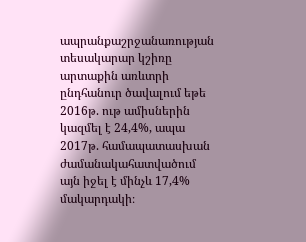ապրանքաշրջանառության տեսակարար կշիռը արտաքին առևտրի ընդհանուր ծավալում եթե 2016թ. ութ ամիսներին կազմել է 24,4%, ապա 2017թ. համապատասխան ժամանակահատվածում այն իջել է մինչև 17,4% մակարդակի։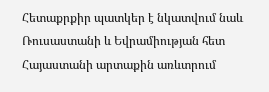Հետաքրքիր պատկեր է նկատվում նաև Ռուսաստանի և Եվրամիության հետ Հայաստանի արտաքին առևտրում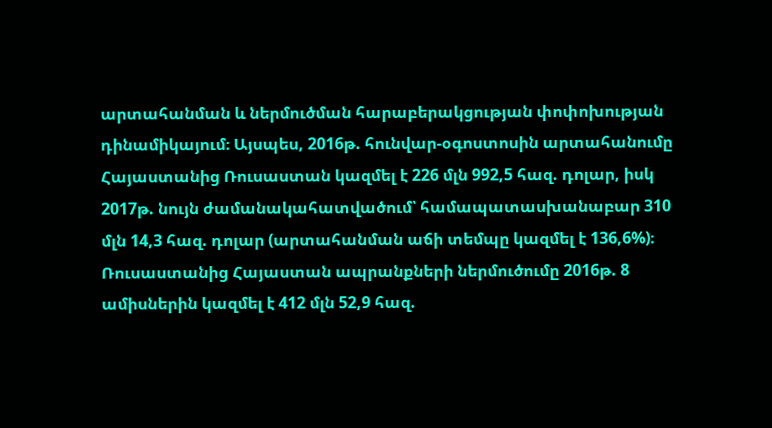արտահանման և ներմուծման հարաբերակցության փոփոխության դինամիկայում։ Այսպես, 2016թ. հունվար-օգոստոսին արտահանումը Հայաստանից Ռուսաստան կազմել է 226 մլն 992,5 հազ. դոլար, իսկ 2017թ. նույն ժամանակահատվածում՝ համապատասխանաբար 310 մլն 14,3 հազ. դոլար (արտահանման աճի տեմպը կազմել է 136,6%)։ Ռուսաստանից Հայաստան ապրանքների ներմուծումը 2016թ. 8 ամիսներին կազմել է 412 մլն 52,9 հազ.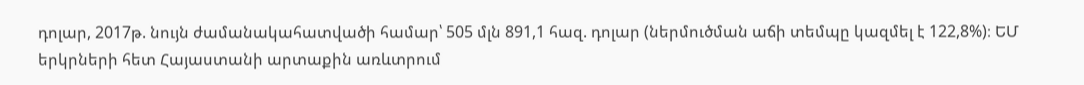դոլար, 2017թ. նույն ժամանակահատվածի համար՝ 505 մլն 891,1 հազ. դոլար (ներմուծման աճի տեմպը կազմել է 122,8%)։ ԵՄ երկրների հետ Հայաստանի արտաքին առևտրում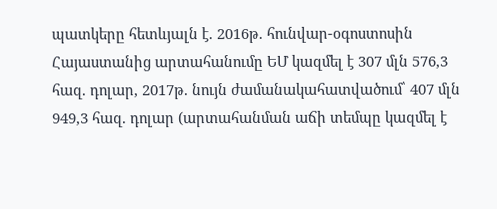պատկերը հետևյալն է. 2016թ. հունվար-օգոստոսին Հայաստանից արտահանումը ԵՄ կազմել է 307 մլն 576,3 հազ. դոլար, 2017թ. նույն ժամանակահատվածում՝ 407 մլն 949,3 հազ. դոլար (արտահանման աճի տեմպը կազմել է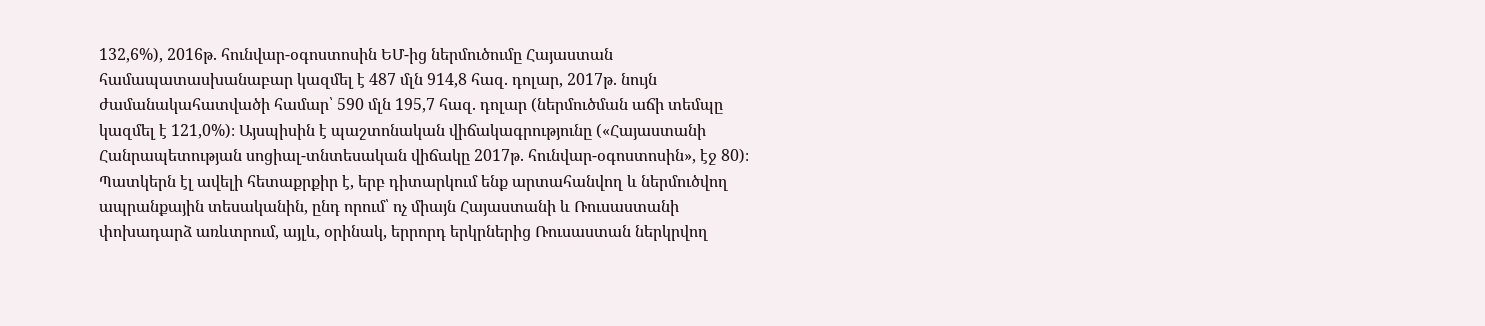132,6%), 2016թ. հունվար-օգոստոսին ԵՄ-ից ներմուծումը Հայաստան համապատասխանաբար կազմել է 487 մլն 914,8 հազ. դոլար, 2017թ. նույն ժամանակահատվածի համար՝ 590 մլն 195,7 հազ. դոլար (ներմուծման աճի տեմպը կազմել է 121,0%)։ Այսպիսին է պաշտոնական վիճակագրությունը («Հայաստանի Հանրապետության սոցիալ-տնտեսական վիճակը 2017թ. հունվար-օգոստոսին», էջ 80)։ Պատկերն էլ ավելի հետաքրքիր է, երբ դիտարկում ենք արտահանվող և ներմուծվող ապրանքային տեսականին, ընդ որում՝ ոչ միայն Հայաստանի և Ռուսաստանի փոխադարձ առևտրում, այլև, օրինակ, երրորդ երկրներից Ռուսաստան ներկրվող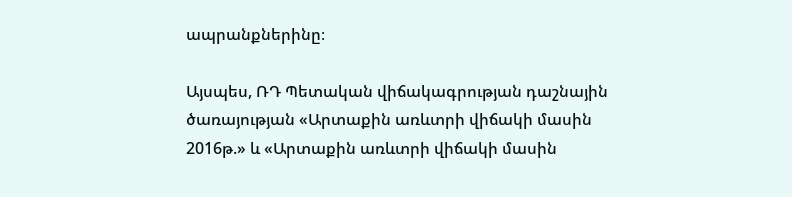ապրանքներինը։

Այսպես, ՌԴ Պետական վիճակագրության դաշնային ծառայության «Արտաքին առևտրի վիճակի մասին 2016թ.» և «Արտաքին առևտրի վիճակի մասին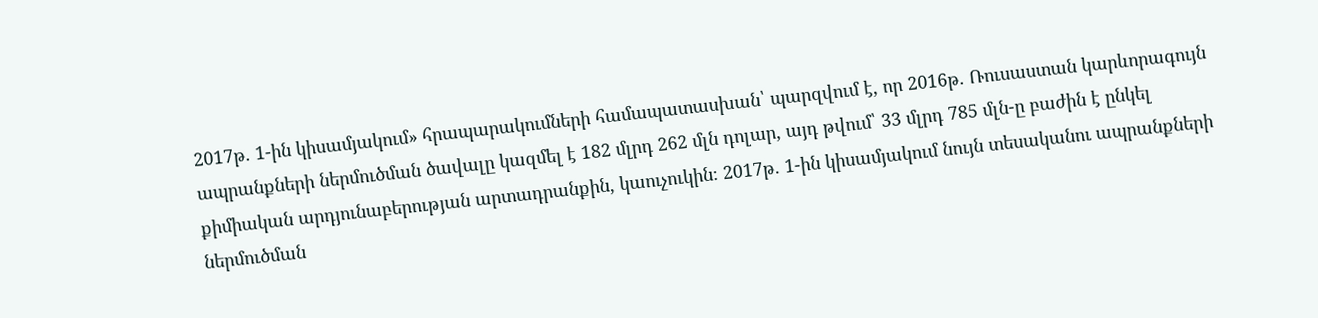2017թ. 1-ին կիսամյակում» հրապարակումների համապատասխան՝ պարզվում է, որ 2016թ. Ռուսաստան կարևորագույն ապրանքների ներմուծման ծավալը կազմել է 182 մլրդ 262 մլն դոլար, այդ թվում՝ 33 մլրդ 785 մլն-ը բաժին է ընկել քիմիական արդյունաբերության արտադրանքին, կաուչուկին։ 2017թ. 1-ին կիսամյակում նույն տեսականու ապրանքների ներմուծման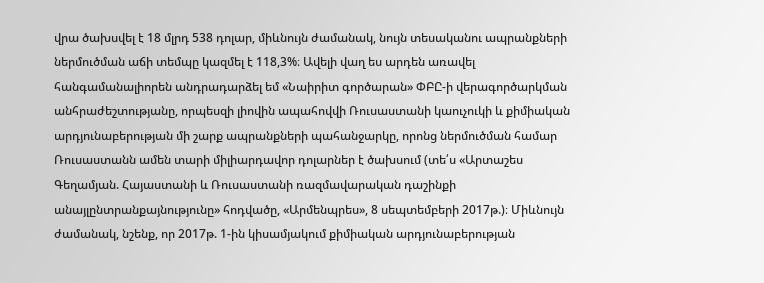վրա ծախսվել է 18 մլրդ 538 դոլար, միևնույն ժամանակ, նույն տեսականու ապրանքների ներմուծման աճի տեմպը կազմել է 118,3%։ Ավելի վաղ ես արդեն առավել հանգամանալիորեն անդրադարձել եմ «Նաիրիտ գործարան» ՓԲԸ-ի վերագործարկման անհրաժեշտությանը, որպեսզի լիովին ապահովվի Ռուսաստանի կաուչուկի և քիմիական արդյունաբերության մի շարք ապրանքների պահանջարկը, որոնց ներմուծման համար Ռուսաստանն ամեն տարի միլիարդավոր դոլարներ է ծախսում (տե՛ս «Արտաշես Գեղամյան. Հայաստանի և Ռուսաստանի ռազմավարական դաշինքի անայլընտրանքայնությունը» հոդվածը, «Արմենպրես», 8 սեպտեմբերի 2017թ.)։ Միևնույն ժամանակ, նշենք, որ 2017թ. 1-ին կիսամյակում քիմիական արդյունաբերության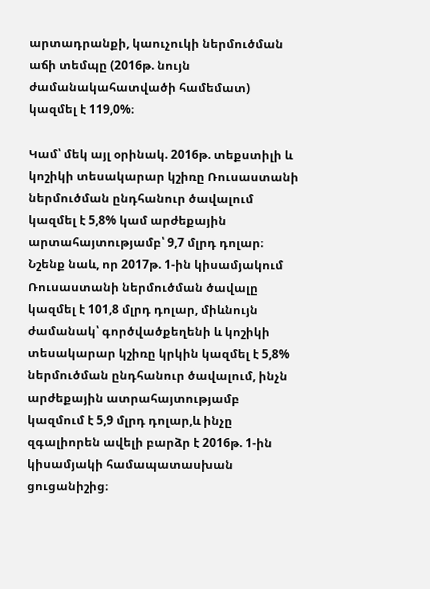արտադրանքի, կաուչուկի ներմուծման աճի տեմպը (2016թ. նույն ժամանակահատվածի համեմատ) կազմել է 119,0%։

Կամ՝ մեկ այլ օրինակ. 2016թ. տեքստիլի և կոշիկի տեսակարար կշիռը Ռուսաստանի ներմուծման ընդհանուր ծավալում կազմել է 5,8% կամ արժեքային արտահայտությամբ՝ 9,7 մլրդ դոլար։ Նշենք նաև, որ 2017թ. 1-ին կիսամյակում Ռուսաստանի ներմուծման ծավալը կազմել է 101,8 մլրդ դոլար, միևնույն ժամանակ՝ գործվածքեղենի և կոշիկի տեսակարար կշիռը կրկին կազմել է 5,8% ներմուծման ընդհանուր ծավալում, ինչն արժեքային ատրահայտությամբ կազմում է 5,9 մլրդ դոլար,և ինչը զգալիորեն ավելի բարձր է 2016թ. 1-ին կիսամյակի համապատասխան ցուցանիշից։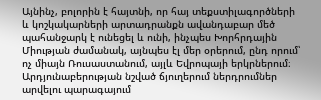Այնինչ, բոլորին է հայտնի, որ հայ տեքստիլագործների և կոշկակարների արտադրանքն ավանդաբար մեծ պահանջարկ է ունեցել և ունի, ինչպես Խորհրդային Միության ժամանակ, այնպես էլ մեր օրերում, ընդ որում՝ ոչ միայն Ռուսաստանում, այլև Եվրոպայի երկրներում։ Արդյունաբերության նշված ճյուղերում ներդրումներ արվելու պարագայում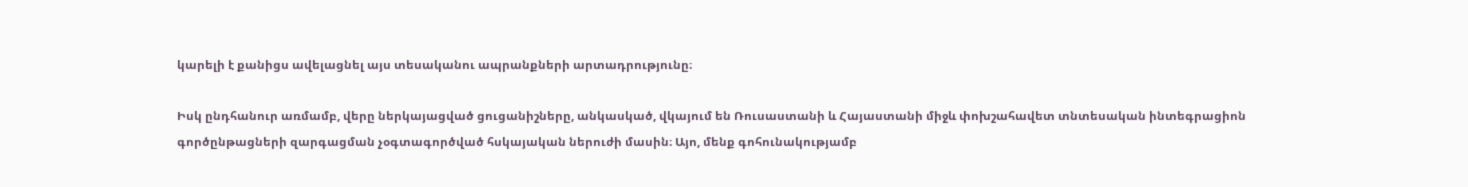կարելի է քանիցս ավելացնել այս տեսականու ապրանքների արտադրությունը։

Իսկ ընդհանուր առմամբ, վերը ներկայացված ցուցանիշները, անկասկած, վկայում են Ռուսաստանի և Հայաստանի միջև փոխշահավետ տնտեսական ինտեգրացիոն գործընթացների զարգացման չօգտագործված հսկայական ներուժի մասին։ Այո, մենք գոհունակությամբ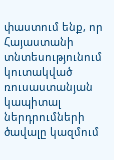փաստում ենք, որ Հայաստանի տնտեսությունում կուտակված ռուսաստանյան կապիտալ ներդրումների ծավալը կազմում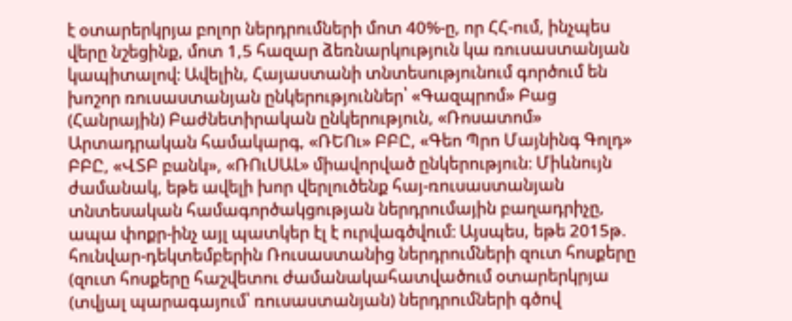է օտարերկրյա բոլոր ներդրումների մոտ 40%-ը, որ ՀՀ-ում, ինչպես վերը նշեցինք, մոտ 1,5 հազար ձեռնարկություն կա ռուսաստանյան կապիտալով։ Ավելին, Հայաստանի տնտեսությունում գործում են խոշոր ռուսաստանյան ընկերություններ՝ «Գազպրոմ» Բաց (Հանրային) Բաժնետիրական ընկերություն, «Ռոսատոմ» Արտադրական համակարգ, «ՌԵՈւ» ԲԲԸ, «Գեո Պրո Մայնինգ Գոլդ» ԲԲԸ, «ՎՏԲ բանկ», «ՌՈւՍԱԼ» միավորված ընկերություն։ Միևնույն ժամանակ, եթե ավելի խոր վերլուծենք հայ-ռուսաստանյան տնտեսական համագործակցության ներդրումային բաղադրիչը, ապա փոքր-ինչ այլ պատկեր էլ է ուրվագծվում։ Այսպես, եթե 2015թ. հունվար-դեկտեմբերին Ռուսաստանից ներդրումների զուտ հոսքերը (զուտ հոսքերը հաշվետու ժամանակահատվածում օտարերկրյա (տվյալ պարագայում՝ ռուսաստանյան) ներդրումների գծով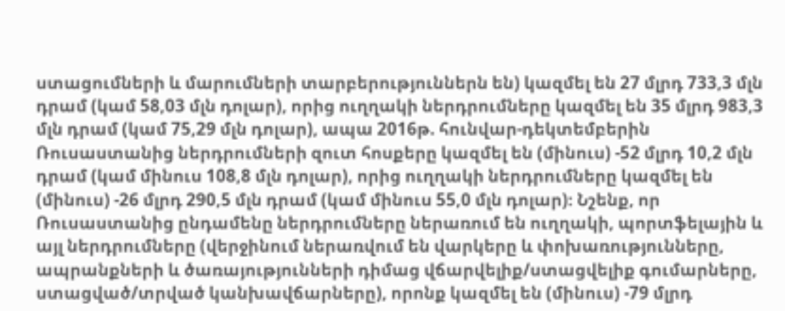ստացումների և մարումների տարբերություններն են) կազմել են 27 մլրդ 733,3 մլն դրամ (կամ 58,03 մլն դոլար), որից ուղղակի ներդրումները կազմել են 35 մլրդ 983,3 մլն դրամ (կամ 75,29 մլն դոլար), ապա 2016թ. հունվար-դեկտեմբերին Ռուսաստանից ներդրումների զուտ հոսքերը կազմել են (մինուս) -52 մլրդ 10,2 մլն դրամ (կամ մինուս 108,8 մլն դոլար), որից ուղղակի ներդրումները կազմել են (մինուս) -26 մլրդ 290,5 մլն դրամ (կամ մինուս 55,0 մլն դոլար)։ Նշենք, որ Ռուսաստանից ընդամենը ներդրումները ներառում են ուղղակի, պորտֆելային և այլ ներդրումները (վերջինում ներառվում են վարկերը և փոխառությունները, ապրանքների և ծառայությունների դիմաց վճարվելիք/ստացվելիք գումարները, ստացված/տրված կանխավճարները), որոնք կազմել են (մինուս) -79 մլրդ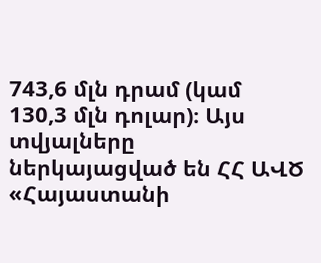743,6 մլն դրամ (կամ 130,3 մլն դոլար)։ Այս տվյալները  ներկայացված են ՀՀ ԱՎԾ «Հայաստանի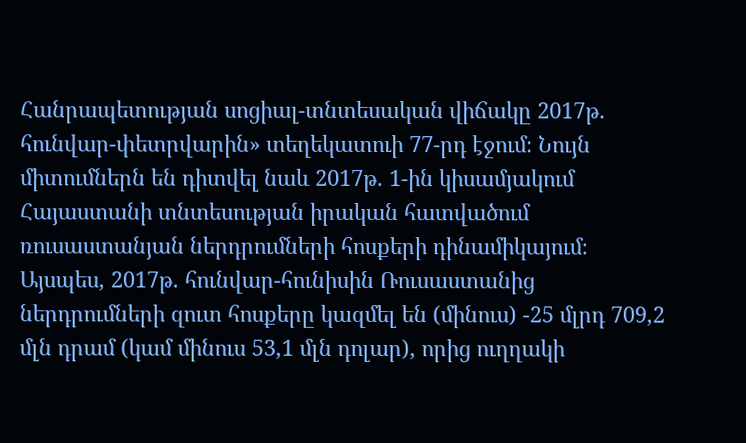Հանրապետության սոցիալ-տնտեսական վիճակը 2017թ. հունվար-փետրվարին» տեղեկատուի 77-րդ էջում։ Նույն միտումներն են դիտվել նաև 2017թ. 1-ին կիսամյակում Հայաստանի տնտեսության իրական հատվածում ռուսաստանյան ներդրումների հոսքերի դինամիկայում։ Այսպես, 2017թ. հունվար-հունիսին Ռուսաստանից ներդրումների զուտ հոսքերը կազմել են (մինուս) -25 մլրդ 709,2 մլն դրամ (կամ մինուս 53,1 մլն դոլար), որից ուղղակի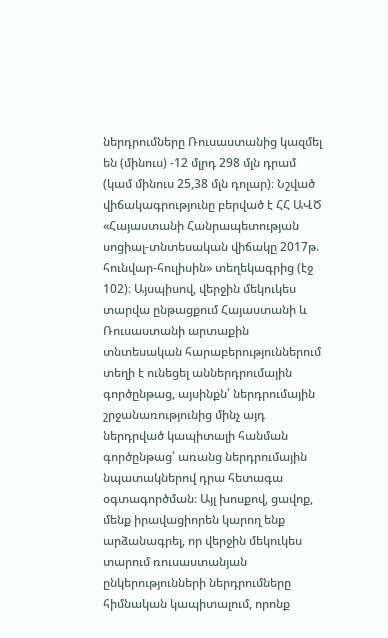ներդրումները Ռուսաստանից կազմել են (մինուս) -12 մլրդ 298 մլն դրամ (կամ մինուս 25,38 մլն դոլար)։ Նշված վիճակագրությունը բերված է ՀՀ ԱՎԾ «Հայաստանի Հանրապետության սոցիալ-տնտեսական վիճակը 2017թ. հունվար-հուլիսին» տեղեկագրից (էջ 102)։ Այսպիսով, վերջին մեկուկես տարվա ընթացքում Հայաստանի և Ռուսաստանի արտաքին տնտեսական հարաբերություններում տեղի է ունեցել աններդրումային գործընթաց, այսինքն՝ ներդրումային շրջանառությունից մինչ այդ ներդրված կապիտալի հանման գործընթաց՝ առանց ներդրումային նպատակներով դրա հետագա օգտագործման։ Այլ խոսքով, ցավոք, մենք իրավացիորեն կարող ենք արձանագրել, որ վերջին մեկուկես տարում ռուսաստանյան ընկերությունների ներդրումները հիմնական կապիտալում, որոնք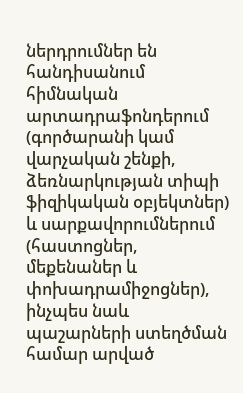ներդրումներ են հանդիսանում հիմնական արտադրաֆոնդերում (գործարանի կամ վարչական շենքի, ձեռնարկության տիպի ֆիզիկական օբյեկտներ) և սարքավորումներում (հաստոցներ, մեքենաներ և փոխադրամիջոցներ), ինչպես նաև պաշարների ստեղծման համար արված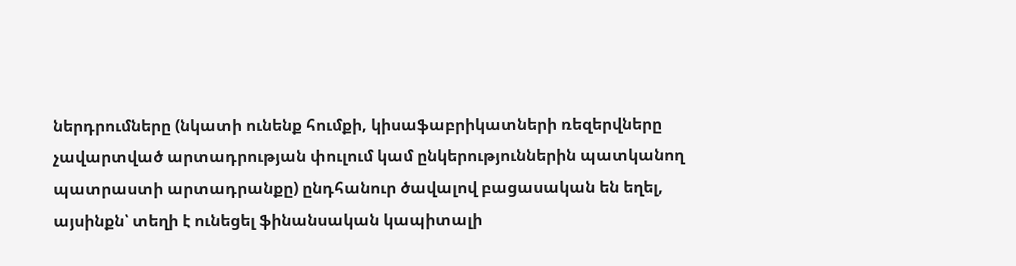ներդրումները (նկատի ունենք հումքի, կիսաֆաբրիկատների ռեզերվները չավարտված արտադրության փուլում կամ ընկերություններին պատկանող պատրաստի արտադրանքը) ընդհանուր ծավալով բացասական են եղել, այսինքն՝ տեղի է ունեցել ֆինանսական կապիտալի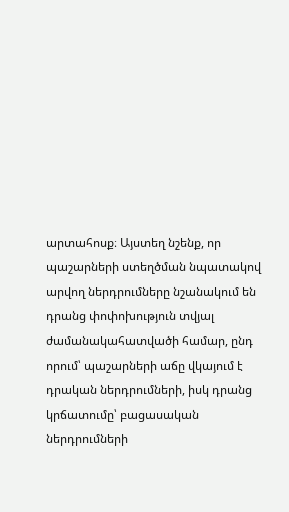արտահոսք։ Այստեղ նշենք, որ պաշարների ստեղծման նպատակով արվող ներդրումները նշանակում են դրանց փոփոխություն տվյալ ժամանակահատվածի համար, ընդ որում՝ պաշարների աճը վկայում է դրական ներդրումների, իսկ դրանց կրճատումը՝ բացասական ներդրումների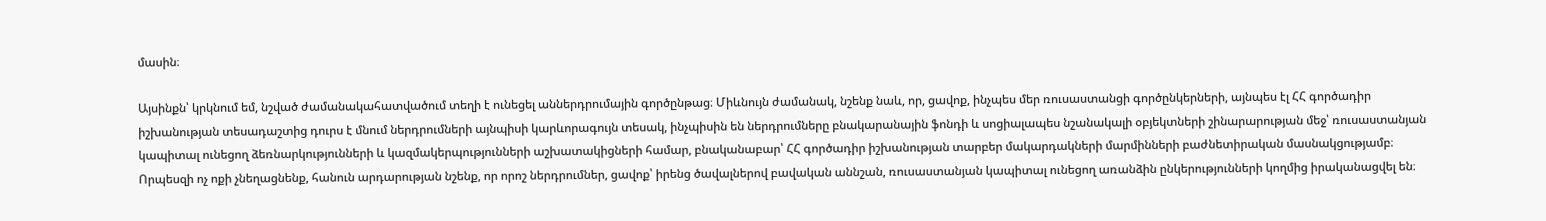մասին։

Այսինքն՝ կրկնում եմ, նշված ժամանակահատվածում տեղի է ունեցել աններդրումային գործընթաց։ Միևնույն ժամանակ, նշենք նաև, որ, ցավոք, ինչպես մեր ռուսաստանցի գործընկերների, այնպես էլ ՀՀ գործադիր իշխանության տեսադաշտից դուրս է մնում ներդրումների այնպիսի կարևորագույն տեսակ, ինչպիսին են ներդրումները բնակարանային ֆոնդի և սոցիալապես նշանակալի օբյեկտների շինարարության մեջ՝ ռուսաստանյան կապիտալ ունեցող ձեռնարկությունների և կազմակերպությունների աշխատակիցների համար, բնականաբար՝ ՀՀ գործադիր իշխանության տարբեր մակարդակների մարմինների բաժնետիրական մասնակցությամբ։ Որպեսզի ոչ ոքի չնեղացնենք, հանուն արդարության նշենք, որ որոշ ներդրումներ, ցավոք՝ իրենց ծավալներով բավական աննշան, ռուսաստանյան կապիտալ ունեցող առանձին ընկերությունների կողմից իրականացվել են։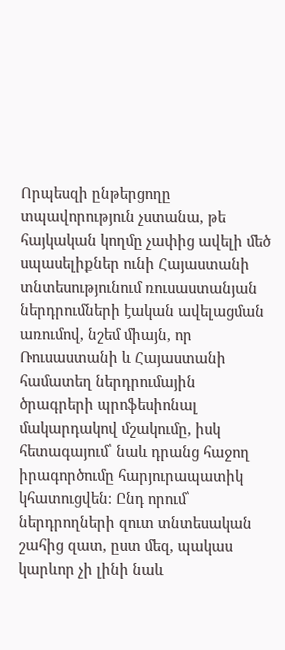Որպեսզի ընթերցողը տպավորություն չստանա, թե հայկական կողմը չափից ավելի մեծ սպասելիքներ ունի Հայաստանի տնտեսությունում ռուսաստանյան ներդրումների էական ավելացման առումով, նշեմ միայն, որ Ռուսաստանի և Հայաստանի համատեղ ներդրումային ծրագրերի պրոֆեսիոնալ մակարդակով մշակումը, իսկ հետագայում՝ նաև դրանց հաջող իրագործումը հարյուրապատիկ կհատուցվեն։ Ընդ որում՝ ներդրողների զուտ տնտեսական շահից զատ, ըստ մեզ, պակաս կարևոր չի լինի նաև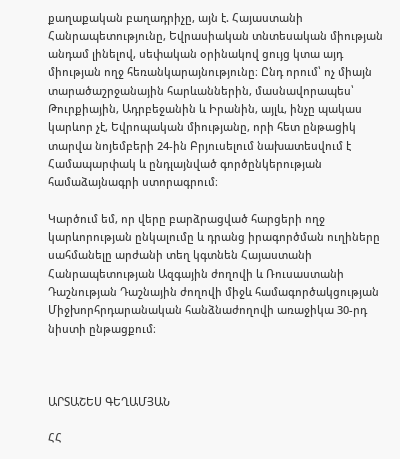քաղաքական բաղադրիչը, այն է. Հայաստանի Հանրապետությունը, Եվրասիական տնտեսական միության անդամ լինելով, սեփական օրինակով ցույց կտա այդ միության ողջ հեռանկարայնությունը։ Ընդ որում՝ ոչ միայն տարածաշրջանային հարևաններին, մասնավորապես՝ Թուրքիային, Ադրբեջանին և Իրանին, այլև, ինչը պակաս կարևոր չէ, Եվրոպական միությանը, որի հետ ընթացիկ տարվա նոյեմբերի 24-ին Բրյուսելում նախատեսվում է Համապարփակ և ընդլայնված գործընկերության համաձայնագրի ստորագրում։

Կարծում եմ, որ վերը բարձրացված հարցերի ողջ կարևորության ընկալումը և դրանց իրագործման ուղիները սահմանելը արժանի տեղ կգտնեն Հայաստանի Հանրապետության Ազգային ժողովի և Ռուսաստանի Դաշնության Դաշնային ժողովի միջև համագործակցության Միջխորհրդարանական հանձնաժողովի առաջիկա 30-րդ նիստի ընթացքում։



ԱՐՏԱՇԵՍ ԳԵՂԱՄՅԱՆ

ՀՀ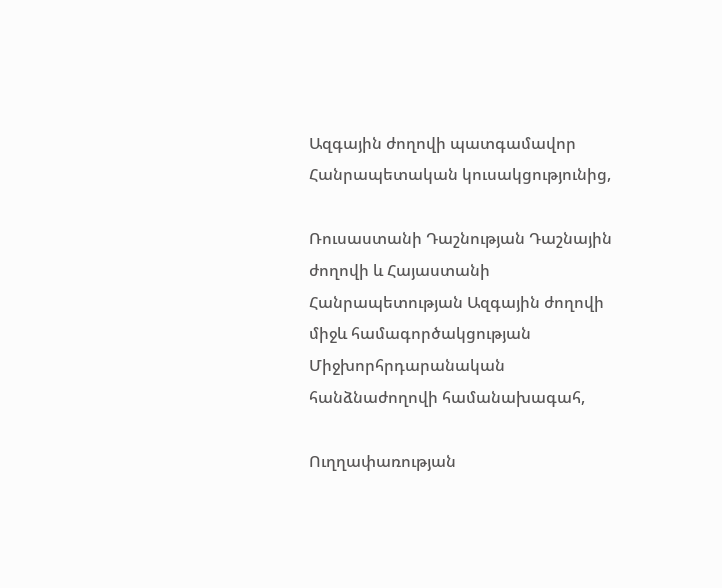Ազգային ժողովի պատգամավոր Հանրապետական կուսակցությունից,

Ռուսաստանի Դաշնության Դաշնային ժողովի և Հայաստանի Հանրապետության Ազգային ժողովի միջև համագործակցության Միջխորհրդարանական հանձնաժողովի համանախագահ,

Ուղղափառության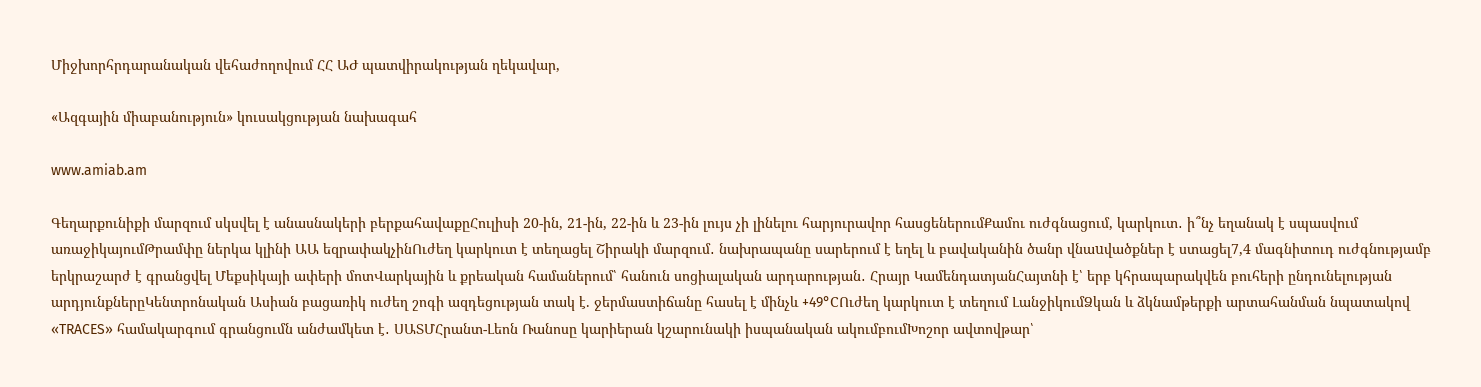Միջխորհրդարանական վեհաժողովում ՀՀ ԱԺ պատվիրակության ղեկավար,

«Ազգային միաբանություն» կուսակցության նախագահ

www.amiab.am

Գեղարքունիքի մարզում սկսվել է անասնակերի բերքահավաքըՀուլիսի 20-ին, 21-ին, 22-ին և 23-ին լույս չի լինելու հարյուրավոր հասցեներումՔամու ուժգնացում, կարկուտ․ ի՞նչ եղանակ է սպասվում առաջիկայումԹրամփը ներկա կլինի ԱԱ եզրափակչինՈւժեղ կարկուտ է տեղացել Շիրակի մարզում․ նախրապանը սարերում է եղել և բավականին ծանր վնաuվածքներ է ստացել7,4 մագնիտուդ ուժգնությամբ երկրաշարժ է գրանցվել Մեքսիկայի ափերի մոտՎարկային և քրեական համաներում՝ հանուն սոցիալական արդարության․ Հրայր ԿամենդատյանՀայտնի է՝ երբ կհրապարակվեն բուհերի ընդունելության արդյունքներըԿենտրոնական Ասիան բացառիկ ուժեղ շոգի ազդեցության տակ է. ջերմաստիճանը հասել է մինչև +49°CՈւժեղ կարկուտ է տեղում ԼանջիկումՁկան և ձկնամթերքի արտահանման նպատակով «TRACES» համակարգում գրանցումն անժամկետ է․ ՍԱՏՄՀրանտ-Լեոն Ռանոսը կարիերան կշարունակի իսպանական ակումբումԽոշոր ավտովթար՝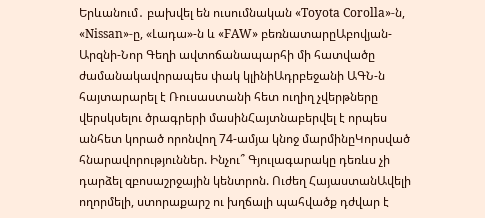Երևանում․ բախվել են ուսումնական «Toyota Corolla»-ն, «Nissan»-ը, «Լադա»-ն և «FAW» բեռնատարըԱբովյան-Արզնի-Նոր Գեղի ավտոճանապարհի մի հատվածը ժամանակավորապես փակ կլինիԱդրբեջանի ԱԳՆ-ն հայտարարել է Ռուսաստանի հետ ուղիղ չվերթները վերսկսելու ծրագրերի մասինՀայտնաբերվել է որպես անհետ կորած որոնվող 74-ամյա կնոջ մարմինըԿորսված հնարավորություններ. Ինչու՞ Գյուլագարակը դեռևս չի դարձել զբոսաշրջային կենտրոն. Ուժեղ ՀայաստանԱվելի ողորմելի, ստորաքարշ ու խղճալի պահվածք դժվար է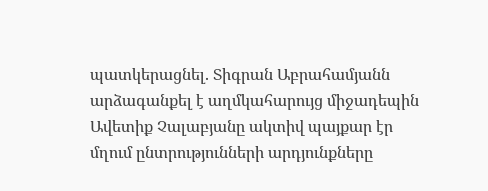պատկերացնել. Տիգրան Աբրահամյանն արձագանքել է աղմկահարույց միջադեպին Ավետիք Չալաբյանը ակտիվ պայքար էր մղում ընտրությունների արդյունքները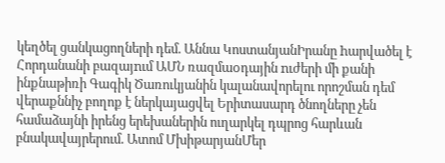կեղծել ցանկացողների դեմ. Աննա ԿոստանյանԻրանը hարվածել է Հորդանանի բազայnւմ ԱՄՆ ռազմաoդային nւժերի մի քանի ինքնաթիռի Գագիկ Ծառուկյանին կալանավորելու որոշման դեմ վերաքննիչ բողոք է ներկայացվել Երիտասարդ ծնողները չեն համաձայնի իրենց երեխաներին ուղարկել դպրոց հարևան բնակավայրերում. Ատոմ ՄխիթարյանՄեր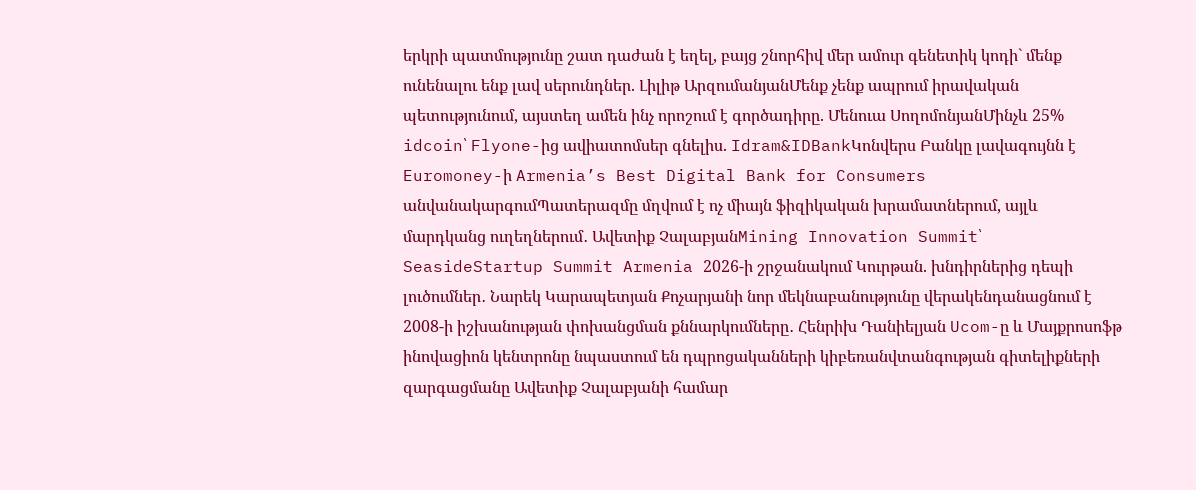երկրի պատմությունը շատ դաժան է եղել, բայց շնորհիվ մեր ամուր գենետիկ կոդի` մենք ունենալու ենք լավ սերունդներ. Լիլիթ ԱրզումանյանՄենք չենք ապրում իրավական պետությունում, այստեղ ամեն ինչ որոշում է գործադիրը. Մենուա ՍողոմոնյանՄինչև 25% idcoin՝ Flyone-ից ավիատոմսեր գնելիս. Idram&IDBankԿոնվերս Բանկը լավագույնն է Euromoney-ի Armenia’s Best Digital Bank for Consumers անվանակարգումՊատերազմը մղվում է ոչ միայն ֆիզիկական խրամատներում, այլև մարդկանց ուղեղներում․ Ավետիք ՉալաբյանMining Innovation Summit՝ SeasideStartup Summit Armenia 2026-ի շրջանակում Կուրթան. խնդիրներից դեպի լուծումներ․ Նարեկ Կարապետյան Քոչարյանի նոր մեկնաբանությունը վերակենդանացնում է 2008-ի իշխանության փոխանցման քննարկումները․ Հենրիխ Դանիելյան Ucom-ը և Մայքրոսոֆթ ինովացիոն կենտրոնը նպաստում են դպրոցականների կիբեռանվտանգության գիտելիքների զարգացմանը Ավետիք Չալաբյանի համար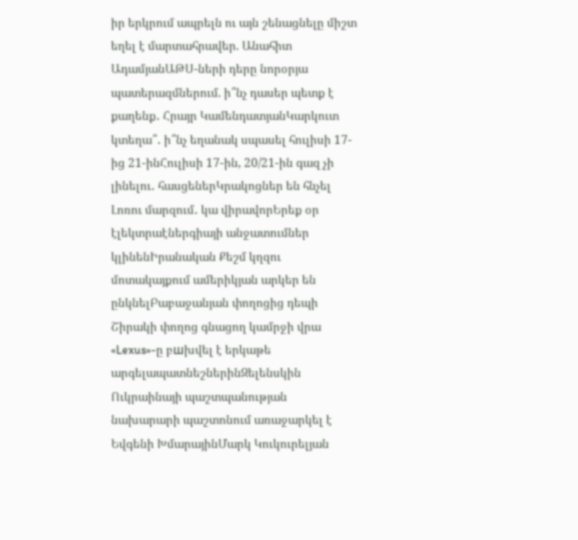իր երկրում ապրելն ու այն շենացնելը միշտ եղել է մարտահրավեր. Անահիտ ԱդամյանԱԹՍ-ների դերը նորօրյա պատերազմներում. ի՞նչ դասեր պետք է քաղենք․ Հրայր ԿամենդատյանԿարկուտ կտեղա՞․ ի՞նչ եղանակ սպասել հուլիսի 17-ից 21-ինՀուլիսի 17-ին, 20/21-ին գազ չի լինելու․ հասցեներԿրակոցներ են հնչել Լոռու մարզում․ կա վիրավորԵրեք օր էլեկտրաէներգիայի անջատումներ կլինենԻրանական Քեշմ կղզու մոտակայքում ամերիկյան արկեր են ընկնելԲաբաջանյան փողոցից դեպի Շիրակի փողոց գնացող կամրջի վրա «Lexus»-ը բшխվել է երկաթե արգելապատնեշներինԶելենսկին Ուկրաինայի պաշտպանության նախարարի պաշտոնում առաջարկել է Եվգենի ԽմարայինՄարկ Կուկուրելյան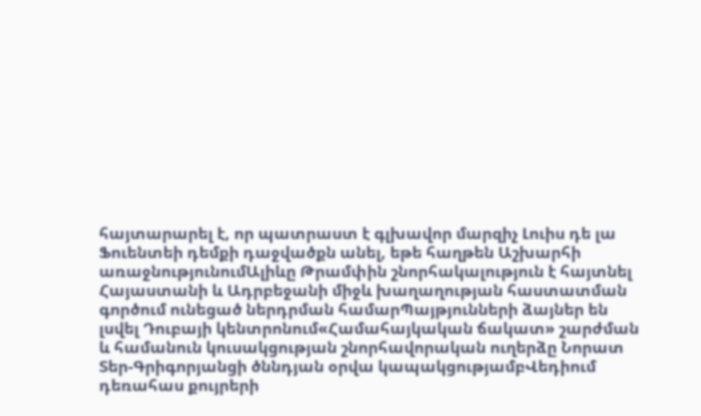հայտարարել է, որ պատրաստ է գլխավոր մարզիչ Լուիս դե լա Ֆուենտեի դեմքի դաջվածքն անել, եթե հաղթեն Աշխարհի առաջնությունումԱլիևը Թրամփին շնորհակալություն է հայտնել Հայաստանի և Ադրբեջանի միջև խաղաղության հաստատման գործում ունեցած ներդրման համարՊայթյունների ձայներ են լսվել Դուբայի կենտրոնում«Համահայկական ճակատ» շարժման և համանուն կուսակցության շնորհավորական ուղերձը Նորատ Տեր-Գրիգորյանցի ծննդյան օրվա կապակցությամբՎեդիում դեռահաս քույրերի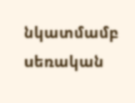նկատմամբ uեռական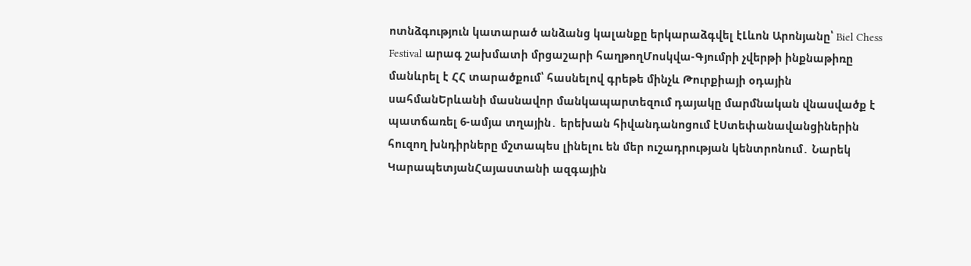ոտնձգnւթյուն կատարած անձանց կալանքը երկարաձգվել էԼևոն Արոնյանը՝ Biel Chess Festival արագ շախմատի մրցաշարի հաղթողՄոսկվա-Գյումրի չվերթի ինքնաթիռը մանևրել է ՀՀ տարածքում՝ հասնելով գրեթե մինչև Թուրքիայի օդային սահմանԵրևանի մասնավոր մանկապարտեզում դայակը մարմնական վնասվածք է պատճառել 6-ամյա տղային․ երեխան հիվանդանոցում էՍտեփանավանցիներին հուզող խնդիրները մշտապես լինելու են մեր ուշադրության կենտրոնում․ Նարեկ ԿարապետյանՀայաստանի ազգային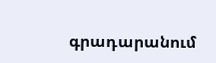գրադարանում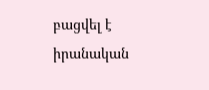բացվել է իրանական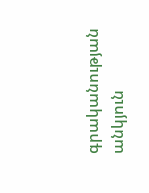գրականության անկյուն